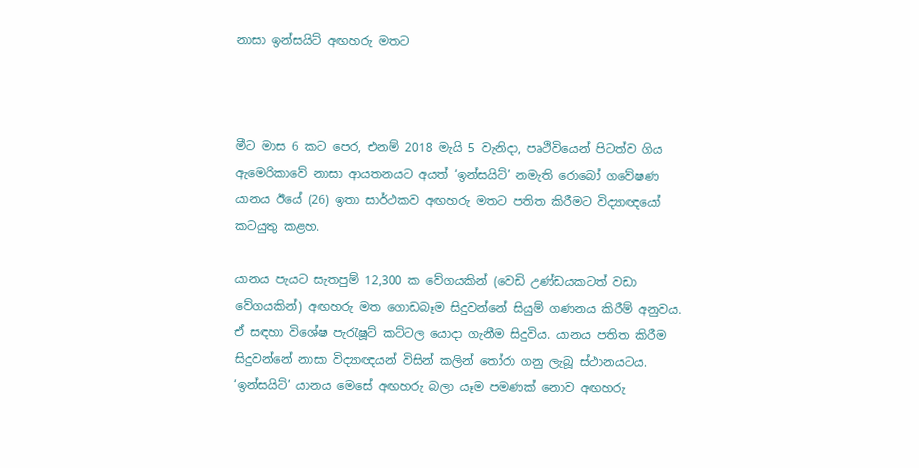නාසා ඉන්සයිට් අඟහරු මතට



මීට මාස 6 කට පෙර, එනම් 2018 මැයි 5 වැනිදා, පෘථිවියෙන් පිටත්ව ගිය ඇමෙරිකාවේ නාසා ආයතනයට අයත් ‘ඉන්සයිට්’ නමැති රොබෝ ගවේෂණ යානය ඊයේ (26) ඉතා සාර්ථකව අඟහරු මතට පතිත කිරීමට විද්‍යාඥයෝ කටයුතු කළහ.

යානය පැයට සැතපුම් 12,300 ක වේගයකින් (වෙඩි උණ්ඩයකටත් වඩා වේගයකින්) අඟහරු මත ගොඩබෑම සිදුවන්නේ සියුම් ගණනය කිරීම් අනුවය. ඒ සඳහා විශේෂ පැරැෂූට් කට්ටල යොදා ගැනීම සිදුවිය. යානය පතිත කිරීම සිදුවන්නේ නාසා විද්‍යාඥයන් විසින් කලින් තෝරා ගනු ලැබූ ස්ථානයටය. ‘ඉන්සයිට්’ යානය මෙසේ අඟහරු බලා යෑම පමණක් නොව අඟහරු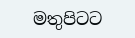මතුපිටට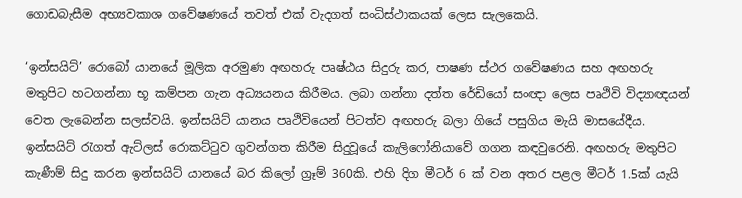ගොඩබැසීම අභ්‍යවකාශ ගවේෂණයේ තවත් එක් වැදගත් සංධිස්ථාකයක් ලෙස සැලකෙයි.

‘ඉන්සයිට්’ රොබෝ යානයේ මූලික අරමුණ අඟහරු පෘෂ්ඨය සිදුරු කර, පාෂණ ස්ථර ගවේෂණය සහ අඟහරු මතුපිට හටගන්නා භූ කම්පන ගැන අධ්‍යයනය කිරීමය. ලබා ගන්නා දත්ත රේඩියෝ සංඥා ලෙස පෘථිවි විද්‍යාඥයන් වෙත ලැබෙන්න සලස්වයි. ඉන්සයිට් යානය පෘථිවියෙන් පිටත්ව අඟහරු බලා ගියේ පසුගිය මැයි මාසයේදීය. ඉන්සයිට් රැගත් ඇට්ලස් රොකට්ටුව ගුවන්ගත කිරීම සිදුවූයේ කැලිෆෝනියාවේ ගගන කඳවුරෙනි. අඟහරු මතුපිට කැණීම් සිදු කරන ඉන්සයිට් යානයේ බර කිලෝ ග්‍රෑම් 360කි. එහි දිග මීටර් 6 ක් වන අතර පළල මීටර් 1.5ක් යැයි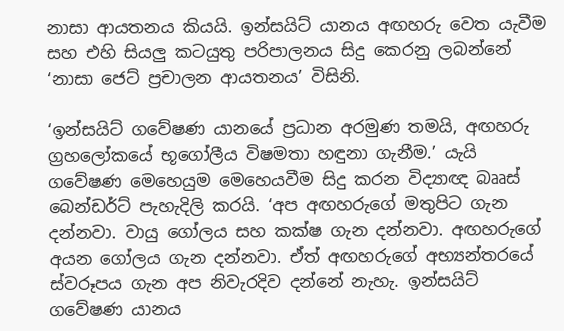නාසා ආයතනය කියයි. ඉන්සයිට් යානය අඟහරු වෙත යැවීම සහ එහි සියලු කටයුතු පරිපාලනය සිදු කෙරනු ලබන්නේ ‘නාසා ජෙට් ප්‍රචාලන ආයතනය’ විසිනි.

‘ඉන්සයිට් ගවේෂණ යානයේ ප්‍රධාන අරමුණ තමයි, අඟහරු ග්‍රහලෝකයේ භූගෝලීය විෂමතා හඳුනා ගැනීම.’ යැයි ගවේෂණ මෙහෙයුම මෙහෙයවීම සිදු කරන විද්‍යාඥ බෲස් බෙන්ඩර්ට් පැහැදිලි කරයි. ‘අප අඟහරුගේ මතුපිට ගැන දන්නවා. වායු ගෝලය සහ කක්ෂ ගැන දන්නවා. අඟහරුගේ අයන ගෝලය ගැන දන්නවා. ඒත් අඟහරුගේ අභ්‍යන්තරයේ ස්වරූපය ගැන අප නිවැරදිව දන්නේ නැහැ. ඉන්සයිට් ගවේෂණ යානය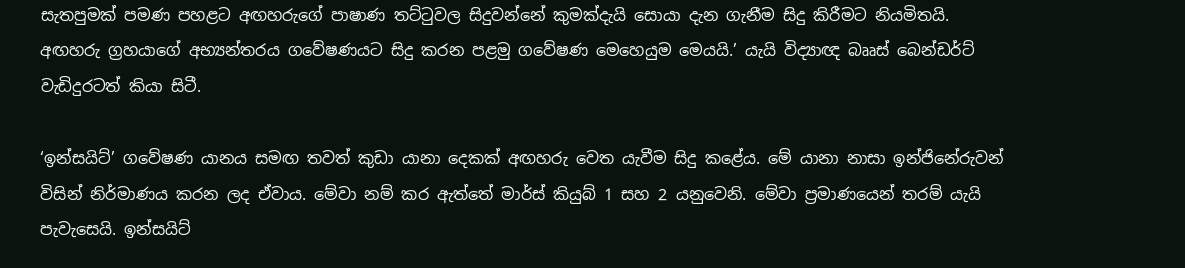සැතපුමක් පමණ පහළට අඟහරුගේ පාෂාණ තට්ටුවල සිදුවන්නේ කුමක්දැයි සොයා දැන ගැනීම සිදු කිරීමට නියමිතයි. අඟහරු ග්‍රහයාගේ අභ්‍යන්තරය ගවේෂණයට සිදු කරන පළමු ගවේෂණ මෙහෙයුම මෙයයි.’ යැයි විද්‍යාඥ බෲස් බෙන්ඩර්ට් වැඩිදුරටත් කියා සිටී.

‘ඉන්සයිට්’ ගවේෂණ යානය සමඟ තවත් කුඩා යානා දෙකක් අඟහරු වෙත යැවීම සිදු කළේය. මේ යානා නාසා ඉන්ජිනේරුවන් විසින් නිර්මාණය කරන ලද ඒවාය. මේවා නම් කර ඇත්තේ මාර්ස් කියුබ් 1 සහ 2 යනුවෙනි. මේවා ප්‍රමාණයෙන් තරම් යැයි පැවැසෙයි. ඉන්සයිට්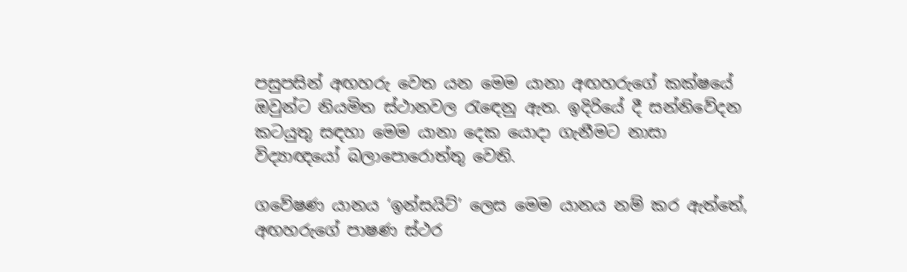පසුපසින් අඟහරු වෙත යන මෙම යානා අඟහරුගේ කක්ෂයේ ඔවුන්ට නියමිත ස්ථානවල රැඳෙනු ඇත. ඉදිරියේ දී සන්නිවේදන කටයුතු සඳහා මෙම යානා දෙක යොදා ගැනීමට නාසා විද්‍යාඥයෝ බලාපොරොත්තු වෙති.

ගවේෂණ යානය ‘ඉන්සයිට්’ ලෙස මෙම යානය නම් කර ඇත්තේ, අඟහරුගේ පාෂණ ස්ථර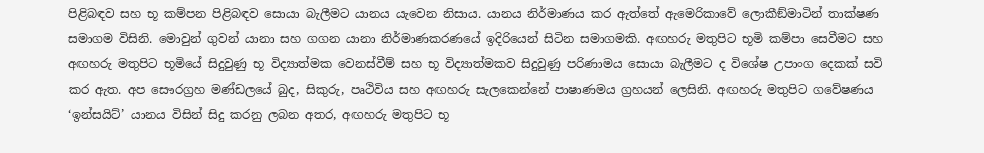පිළිබඳව සහ භූ කම්පන පිළිබඳව සොයා බැලීමට යානය යැවෙන නිසාය. යානය නිර්මාණය කර ඇත්තේ ඇමෙරිකාවේ ලොකීඞ්මාටින් තාක්ෂණ සමාගම විසිනි. මොවුන් ගුවන් යානා සහ ගගන යානා නිර්මාණකරණයේ ඉදිරියෙන් සිටින සමාගමකි. අඟහරු මතුපිට භූමි කම්පා සෙවීමට සහ අඟහරු මතුපිට භූමියේ සිදුවුණු භූ විද්‍යාත්මක වෙනස්වීම් සහ භූ විද්‍යාත්මකව සිදුවුණු පරිණාමය සොයා බැලීමට ද විශේෂ උපාංග දෙකක් සවි කර ඇත. අප සෞරග්‍රහ මණ්ඩලයේ බුද, සිකුරු, පෘථිවිය සහ අඟහරු සැලකෙන්නේ පාෂාණමය ග්‍රහයන් ලෙසිනි. අඟහරු මතුපිට ගවේෂණය ‘ඉන්සයිට්’ යානය විසින් සිදු කරනු ලබන අතර, අඟහරු මතුපිට භූ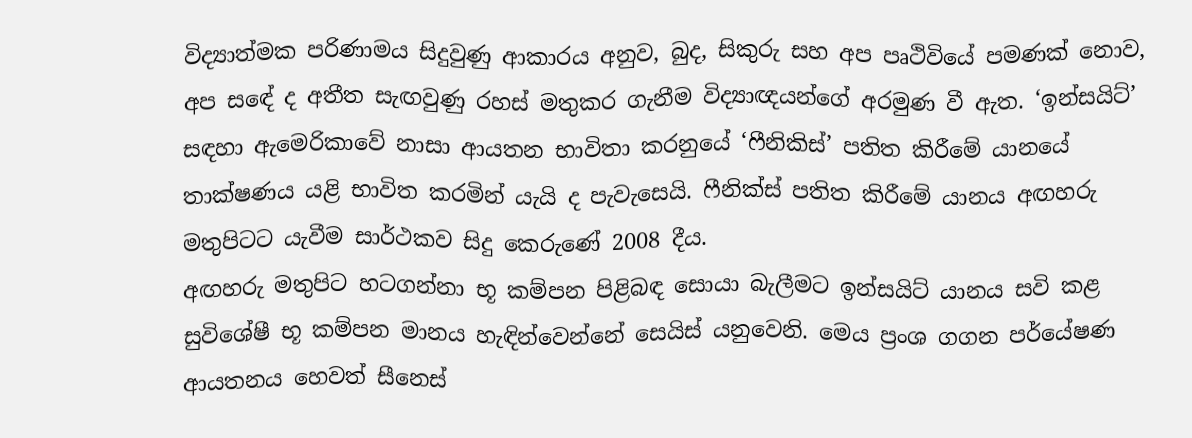විද්‍යාත්මක පරිණාමය සිදුවුණු ආකාරය අනුව, බුද, සිකුරු සහ අප පෘථිවියේ පමණක් නොව, අප සඳේ ද අතීත සැඟවුණු රහස් මතුකර ගැනීම විද්‍යාඥයන්ගේ අරමුණ වී ඇත. ‘ඉන්සයිට්’ සඳහා ඇමෙරිකාවේ නාසා ආයතන භාවිතා කරනුයේ ‘ෆීනිකිස්’ පතිත කිරීමේ යානයේ තාක්ෂණය යළි භාවිත කරමින් යැයි ද පැවැසෙයි. ෆීනික්ස් පතිත කිරීමේ යානය අඟහරු මතුපිටට යැවීම සාර්ථකව සිදු කෙරුණේ 2008 දීය.
අඟහරු මතුපිට හටගන්නා භූ කම්පන පිළිබඳ සොයා බැලීමට ඉන්සයිට් යානය සවි කළ සුවිශේෂී භූ කම්පන මානය හැඳින්වෙන්නේ සෙයිස් යනුවෙනි. මෙය ප්‍රංශ ගගන පර්යේෂණ ආයතනය හෙවත් සීනෙස්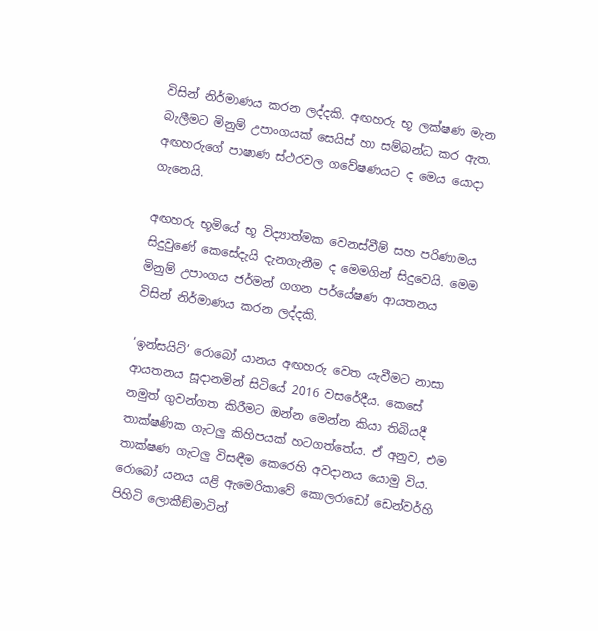විසින් නිර්මාණය කරන ලද්දකි. අඟහරු භූ ලක්ෂණ මැන බැලීමට මිනුම් උපාංගයක් සෙයිස් හා සම්බන්ධ කර ඇත. අඟහරුගේ පාෂාණ ස්ථරවල ගවේෂණයට ද මෙය යොදා ගැනෙයි.

අඟහරු භූමියේ භූ විද්‍යාත්මක වෙනස්වීම් සහ පරිණාමය සිදුවුණේ කෙසේදැයි දැනගැනීම ද මෙමගින් සිදුවෙයි. මෙම මිනුම් උපාංගය ජර්මන් ගගන පර්යේෂණ ආයතනය විසින් නිර්මාණය කරන ලද්දකි.

‘ඉන්සයිට්’ රොබෝ යානය අඟහරු වෙත යැවීමට නාසා ආයතනය සූදානමින් සිටියේ 2016 වසරේදීය. කෙසේ නමුත් ගුවන්ගත කිරීමට ඔන්න මෙන්න කියා තිබියදී තාක්ෂණික ගැටලු කිහිපයක් හටගත්තේය. ඒ අනුව, එම තාක්ෂණ ගැටලු විසඳීම කෙරෙහි අවදානය යොමු විය. රොබෝ යනය යළි ඇමෙරිකාවේ කොලරාඩෝ ඩෙන්වර්හි පිහිටි ලොකීඞ්මාටින්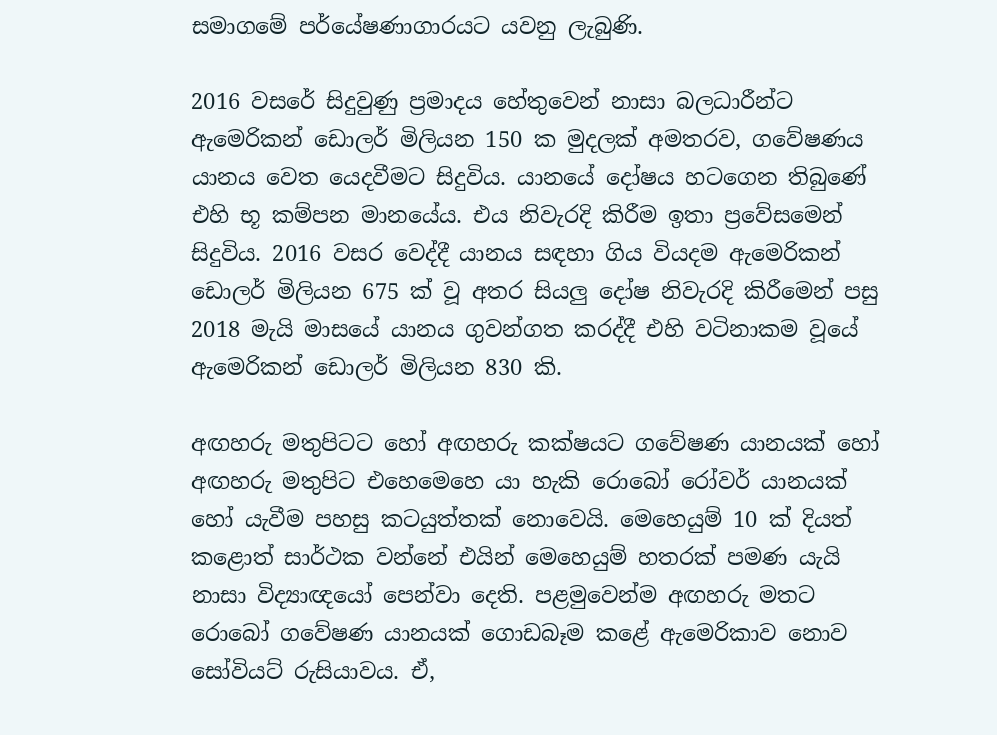සමාගමේ පර්යේෂණාගාරයට යවනු ලැබුණි.

2016 වසරේ සිදුවුණු ප්‍රමාදය හේතුවෙන් නාසා බලධාරීන්ට ඇමෙරිකන් ඩොලර් මිලියන 150 ක මුදලක් අමතරව, ගවේෂණය යානය වෙත යෙදවීමට සිදුවිය. යානයේ දෝෂය හටගෙන තිබුණේ එහි භූ කම්පන මානයේය. එය නිවැරදි කිරීම ඉතා ප්‍රවේසමෙන් සිදුවිය. 2016 වසර වෙද්දී යානය සඳහා ගිය වියදම ඇමෙරිකන් ඩොලර් මිලියන 675 ක් වූ අතර සියලු දෝෂ නිවැරදි කිරීමෙන් පසු 2018 මැයි මාසයේ යානය ගුවන්ගත කරද්දී එහි වටිනාකම වූයේ ඇමෙරිකන් ඩොලර් මිලියන 830 කි.

අඟහරු මතුපිටට හෝ අඟහරු කක්ෂයට ගවේෂණ යානයක් හෝ අඟහරු මතුපිට එහෙමෙහෙ යා හැකි රොබෝ රෝවර් යානයක් හෝ යැවීම පහසු කටයුත්තක් නොවෙයි. මෙහෙයුම් 10 ක් දියත් කළොත් සාර්ථක වන්නේ එයින් මෙහෙයුම් හතරක් පමණ යැයි නාසා විද්‍යාඥයෝ පෙන්වා දෙති. පළමුවෙන්ම අඟහරු මතට රොබෝ ගවේෂණ යානයක් ගොඩබෑම කළේ ඇමෙරිකාව නොව සෝවියට් රුසියාවය. ඒ,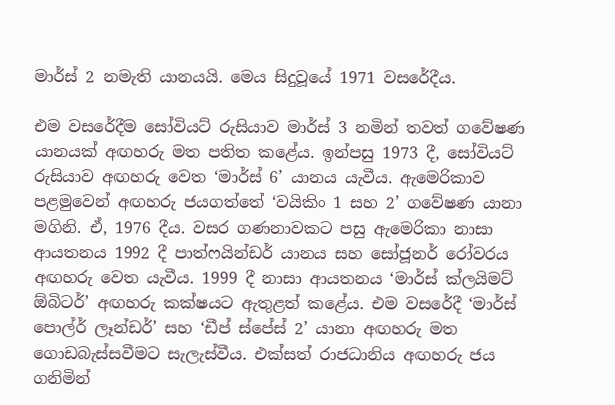මාර්ස් 2 නමැති යානයයි. මෙය සිදුවූයේ 1971 වසරේදීය.

එම වසරේදීම සෝවියට් රුසියාව මාර්ස් 3 නමින් තවත් ගවේෂණ යානයක් අඟහරු මත පතිත කළේය. ඉන්පසු 1973 දී, සෝවියට් රුසියාව අඟහරු වෙත ‘මාර්ස් 6’ යානය යැවීය. ඇමෙරිකාව පළමුවෙන් අඟහරු ජයගත්තේ ‘වයිකිං 1 සහ 2’ ගවේෂණ යානා මගිනි. ඒ, 1976 දීය. වසර ගණනාවකට පසු ඇමෙරිකා නාසා ආයතනය 1992 දී පාත්ෆයින්ඩර් යානය සහ සෝජූනර් රෝවරය අඟහරු වෙත යැවීය. 1999 දී නාසා ආයතනය ‘මාර්ස් ක්ලයිමට් ඕබිටර්’ අඟහරු කක්ෂයට ඇතුළත් කළේය. එම වසරේදී ‘මාර්ස් පොල්ර් ලෑන්ඩර්’ සහ ‘ඩීප් ස්පේස් 2’ යානා අඟහරු මත ගොඩබැස්සවීමට සැලැස්වීය. එක්සත් රාජධානිය අඟහරු ජය ගනිමින්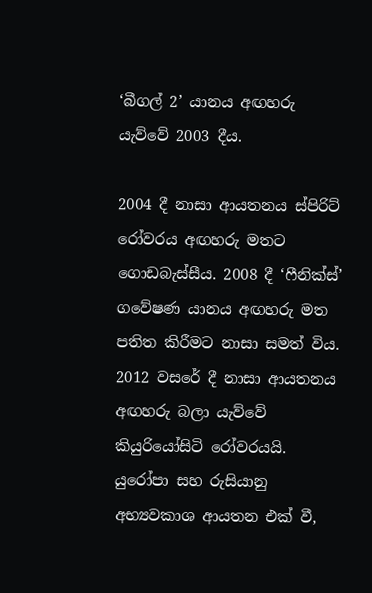‘බීගල් 2’ යානය අඟහරු යැව්වේ 2003 දීය.

2004 දී නාසා ආයතනය ස්පිරිට් රෝවරය අඟහරු මතට ගොඩබැස්සීය. 2008 දී ‘ෆීනික්ස්’ ගවේෂණ යානය අඟහරු මත පතිත කිරීමට නාසා සමත් විය. 2012 වසරේ දී නාසා ආයතනය අඟහරු බලා යැව්වේ කියුරියෝසිටි රෝවරයයි. යුරෝපා සහ රුසියානු අභ්‍යවකාශ ආයතන එක් වී,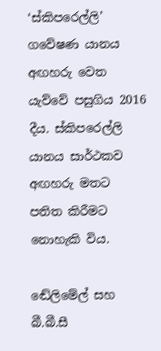‘ස්කිපරෙල්ලි’ ගවේෂණ යානය අඟහරු වෙත යැව්වේ පසුගිය 2016 දීය. ස්කිපරෙල්ලි යානය සාර්ථකව අඟහරු මතට පතිත කිරීමට නොහැකි විය.

ඬේලිමේල් සහ බී.බී.සී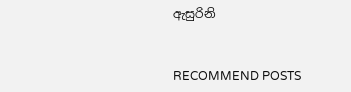ඇසුරිනි


RECOMMEND POSTS